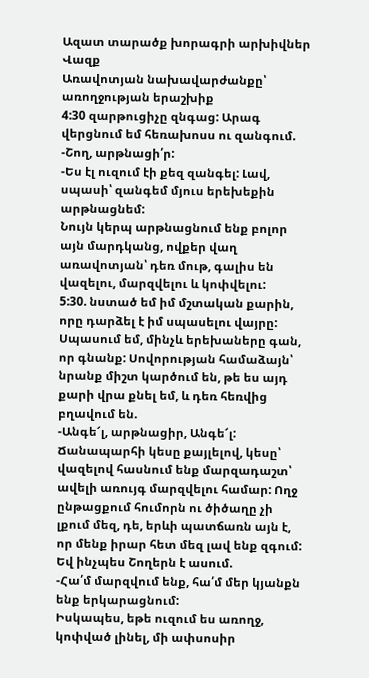Ազատ տարածք խորագրի արխիվներ
Վազք
Առավոտյան նախավարժանքը՝ առողջության երաշխիք
4:30 զարթուցիչը զնգաց: Արագ վերցնում եմ հեռախոսս ու զանգում.
-Շող, արթնացի՛ր:
-Ես էլ ուզում էի քեզ զանգել: Լավ, սպասի՝ զանգեմ մյուս երեխեքին արթնացնեմ:
Նույն կերպ արթնացնում ենք բոլոր այն մարդկանց, ովքեր վաղ առավոտյան՝ դեռ մութ, գալիս են վազելու, մարզվելու և կոփվելու:
5:30. նստած եմ իմ մշտական քարին, որը դարձել է իմ սպասելու վայրը: Սպասում եմ, մինչև երեխաները գան, որ գնանք: Սովորության համաձայն՝ նրանք միշտ կարծում են, թե ես այդ քարի վրա քնել եմ, և դեռ հեռվից բղավում են.
-Անգե՜լ, արթնացիր, Անգե՜լ:
Ճանապարհի կեսը քայլելով, կեսը՝ վազելով հասնում ենք մարզադաշտ՝ ավելի առույգ մարզվելու համար: Ողջ ընթացքում հումորն ու ծիծաղը չի լքում մեզ, դե, երևի պատճառն այն է, որ մենք իրար հետ մեզ լավ ենք զգում: Եվ ինչպես Շողերն է ասում.
-Հա՛մ մարզվում ենք, հա՛մ մեր կյանքն ենք երկարացնում:
Իսկապես, եթե ուզում ես առողջ, կոփված լինել, մի ափսոսիր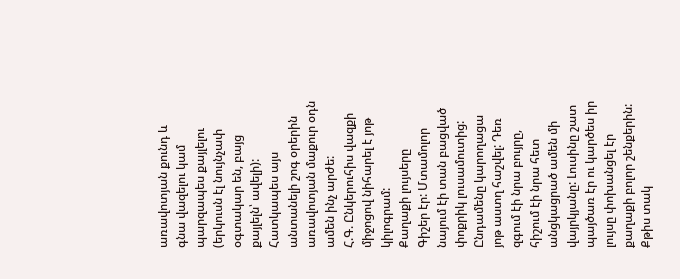առավոտյան քունդ և գնա վազելու կամ պարզապես քայլելու (երկուսն էլ նույնչափ օգտակար են, բայց քայլելն՝ ավելի): Հատկապես այս անտանելի շոգ օրերին առավոտյան մաքուր օդն ամեն ինչ արժե:
Հ.Գ. Ընկերուհիս վազքի միջոցով նիհարել է յոթ կիլոգրամ:
Քաղաքի լույսերը
Գիշեր էր: Մտամոլոր նայում էի տան բացված փոքրիկ լուսամուտից: Ընդամենը կարողացա յոթ աստղ հաշվել: Դեռ զգում էի նրա բույրը, հիշում էի նրա հետ անցկացրած ամեն մի վայրկյանը: Լուսինը շատ պայծառ էր ու կարծես իր լույսը փոխանցել էր քաղաքի բոլոր շենքերին: Քթիս տակ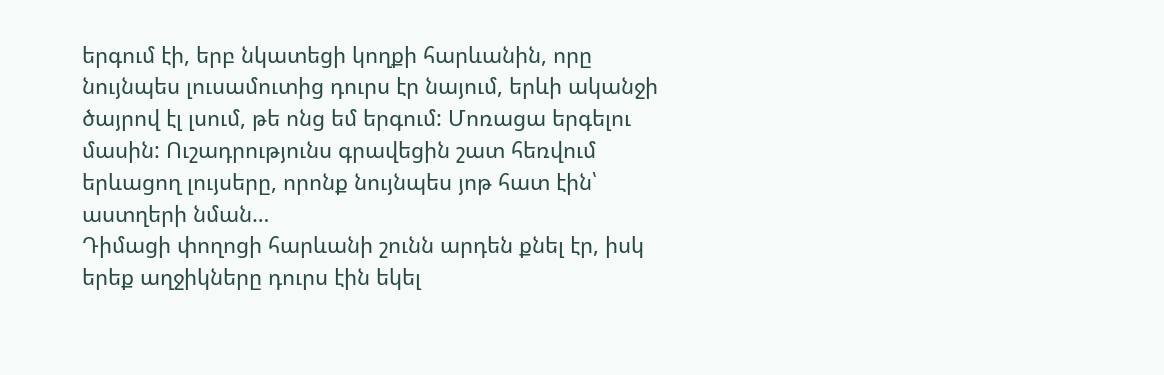երգում էի, երբ նկատեցի կողքի հարևանին, որը նույնպես լուսամուտից դուրս էր նայում, երևի ականջի ծայրով էլ լսում, թե ոնց եմ երգում: Մոռացա երգելու մասին: Ուշադրությունս գրավեցին շատ հեռվում երևացող լույսերը, որոնք նույնպես յոթ հատ էին՝ աստղերի նման…
Դիմացի փողոցի հարևանի շունն արդեն քնել էր, իսկ երեք աղջիկները դուրս էին եկել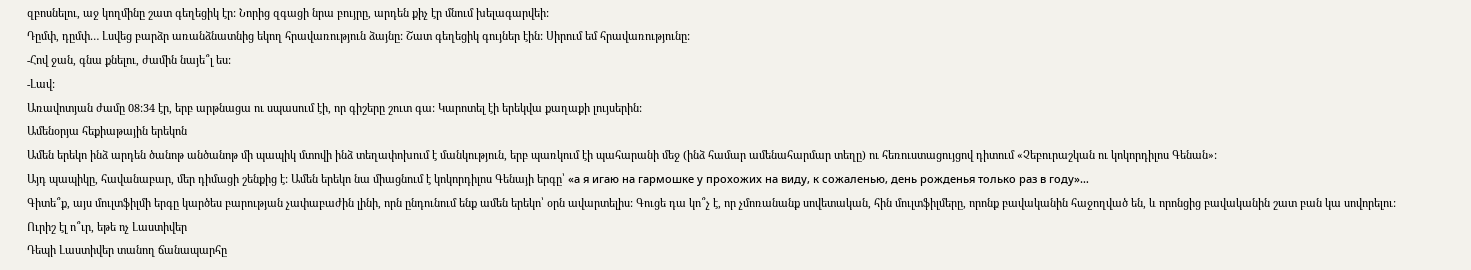զբոսնելու, աջ կողմինը շատ գեղեցիկ էր: Նորից զգացի նրա բույրը, արդեն քիչ էր մնում խելագարվեի:
Դըմփ, դըմփ… Լսվեց բարձր առանձնատնից եկող հրավառություն ձայնը: Շատ գեղեցիկ գույներ էին: Սիրում եմ հրավառությունը:
-Հով ջան, գնա քնելու, ժամին նայե՞լ ես:
-Լավ:
Առավոտյան ժամը 08:34 էր, երբ արթնացա ու սպասում էի, որ գիշերը շուտ գա: Կարոտել էի երեկվա քաղաքի լույսերին:
Ամենօրյա հեքիաթային երեկոն
Ամեն երեկո ինձ արդեն ծանոթ անծանոթ մի պապիկ մտովի ինձ տեղափոխում է մանկություն, երբ պառկում էի պահարանի մեջ (ինձ համար ամենահարմար տեղը) ու հեռուստացույցով դիտում «Չեբուրաշկան ու կոկորդիլոս Գենան»:
Այդ պապիկը, հավանաբար, մեր դիմացի շենքից է: Ամեն երեկո նա միացնում է կոկորդիլոս Գենայի երգը՝ «а я игаю на гармошке у прохожих на виду, к сожаленью, день рожденья только раз в году»…
Գիտե՞ք, այս մուլտֆիլմի երգը կարծես բարության չափաբաժին լինի, որն ընդունում ենք ամեն երեկո՝ օրն ավարտելիս: Գուցե դա կո՞չ է, որ չմոռանանք սովետական, հին մուլտֆիլմերը, որոնք բավականին հաջողված են, և որոնցից բավականին շատ բան կա սովորելու:
Ուրիշ էլ ո՞ւր, եթե ոչ Լաստիվեր
Դեպի Լաստիվեր տանող ճանապարհը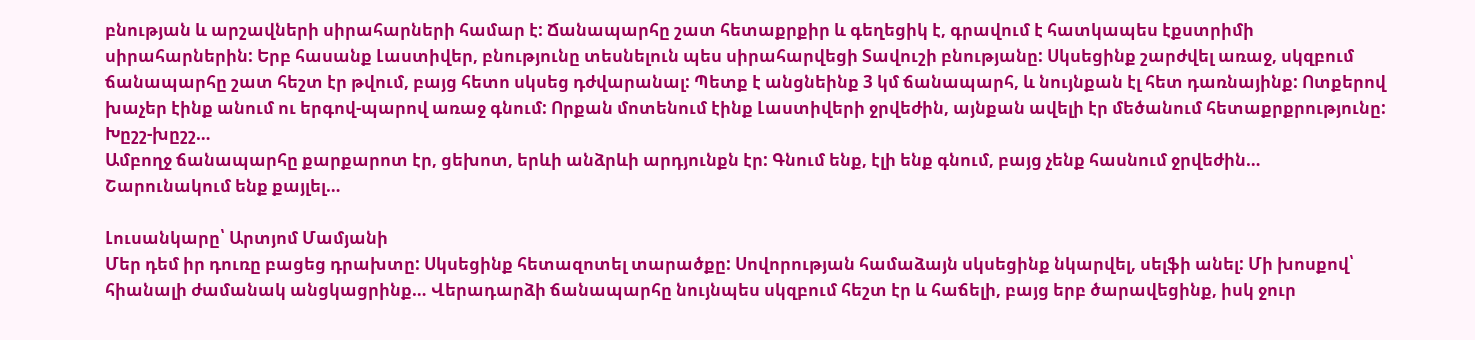բնության և արշավների սիրահարների համար է: Ճանապարհը շատ հետաքրքիր և գեղեցիկ է, գրավում է հատկապես էքստրիմի սիրահարներին: Երբ հասանք Լաստիվեր, բնությունը տեսնելուն պես սիրահարվեցի Տավուշի բնությանը: Սկսեցինք շարժվել առաջ, սկզբում ճանապարհը շատ հեշտ էր թվում, բայց հետո սկսեց դժվարանալ: Պետք է անցնեինք 3 կմ ճանապարհ, և նույնքան էլ հետ դառնայինք: Ոտքերով խաչեր էինք անում ու երգով-պարով առաջ գնում: Որքան մոտենում էինք Լաստիվերի ջրվեժին, այնքան ավելի էր մեծանում հետաքրքրությունը: Խըշշ-խըշշ…
Ամբողջ ճանապարհը քարքարոտ էր, ցեխոտ, երևի անձրևի արդյունքն էր: Գնում ենք, էլի ենք գնում, բայց չենք հասնում ջրվեժին… Շարունակում ենք քայլել…

Լուսանկարը՝ Արտյոմ Մամյանի
Մեր դեմ իր դուռը բացեց դրախտը: Սկսեցինք հետազոտել տարածքը: Սովորության համաձայն սկսեցինք նկարվել, սելֆի անել: Մի խոսքով՝ հիանալի ժամանակ անցկացրինք… Վերադարձի ճանապարհը նույնպես սկզբում հեշտ էր և հաճելի, բայց երբ ծարավեցինք, իսկ ջուր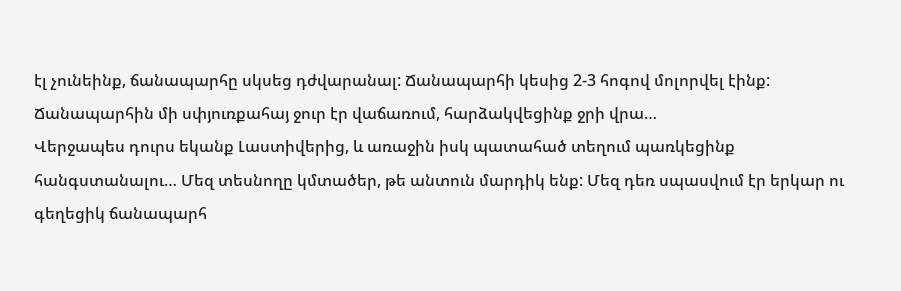էլ չունեինք, ճանապարհը սկսեց դժվարանալ: Ճանապարհի կեսից 2-3 հոգով մոլորվել էինք: Ճանապարհին մի սփյուռքահայ ջուր էր վաճառում, հարձակվեցինք ջրի վրա…
Վերջապես դուրս եկանք Լաստիվերից, և առաջին իսկ պատահած տեղում պառկեցինք հանգստանալու… Մեզ տեսնողը կմտածեր, թե անտուն մարդիկ ենք: Մեզ դեռ սպասվում էր երկար ու գեղեցիկ ճանապարհ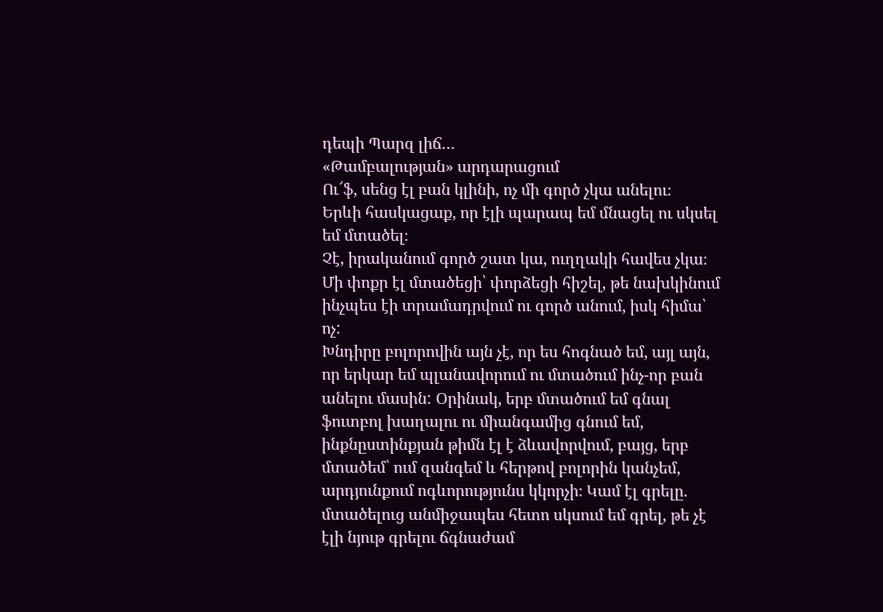դեպի Պարզ լիճ…
«Թամբալության» արդարացում
Ու՜ֆ, սենց էլ բան կլինի, ոչ մի գործ չկա անելու։
Երևի հասկացաք, որ էլի պարապ եմ մնացել ու սկսել եմ մտածել։
Չէ, իրականում գործ շատ կա, ուղղակի հավես չկա։ Մի փոքր էլ մտածեցի՝ փորձեցի հիշել, թե նախկինում ինչպես էի տրամադրվում ու գործ անում, իսկ հիմա՝ ոչ:
Խնդիրը բոլորովին այն չէ, որ ես հոգնած եմ, այլ այն, որ երկար եմ պլանավորում ու մտածում ինչ-որ բան անելու մասին: Օրինակ, երբ մտածում եմ գնալ ֆուտբոլ խաղալու ու միանգամից գնում եմ, ինքնըստինքյան թիմն էլ է ձևավորվում, բայց, երբ մտածեմ՝ ում զանգեմ և հերթով բոլորին կանչեմ, արդյունքում ոգևորությունս կկորչի։ Կամ էլ գրելը. մտածելուց անմիջապես հետո սկսում եմ գրել, թե չէ էլի նյութ գրելու ճգնաժամ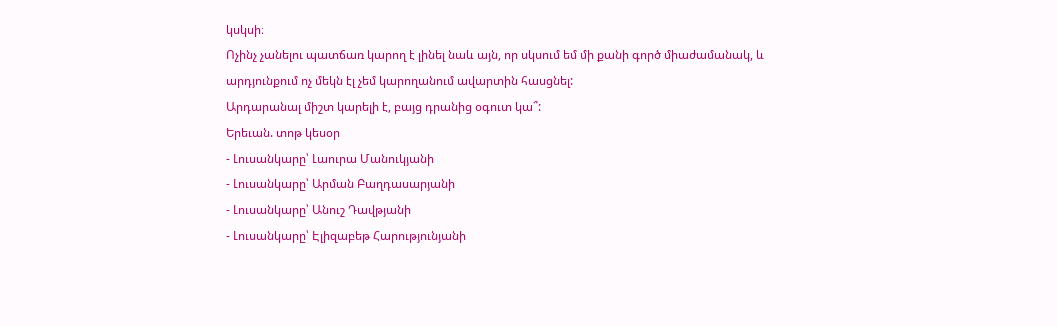կսկսի։
Ոչինչ չանելու պատճառ կարող է լինել նաև այն, որ սկսում եմ մի քանի գործ միաժամանակ, և արդյունքում ոչ մեկն էլ չեմ կարողանում ավարտին հասցնել:
Արդարանալ միշտ կարելի է, բայց դրանից օգուտ կա՞:
Երեւան. տոթ կեսօր
- Լուսանկարը՝ Լաուրա Մանուկյանի
- Լուսանկարը՝ Արման Բաղդասարյանի
- Լուսանկարը՝ Անուշ Դավթյանի
- Լուսանկարը՝ Էլիզաբեթ Հարությունյանի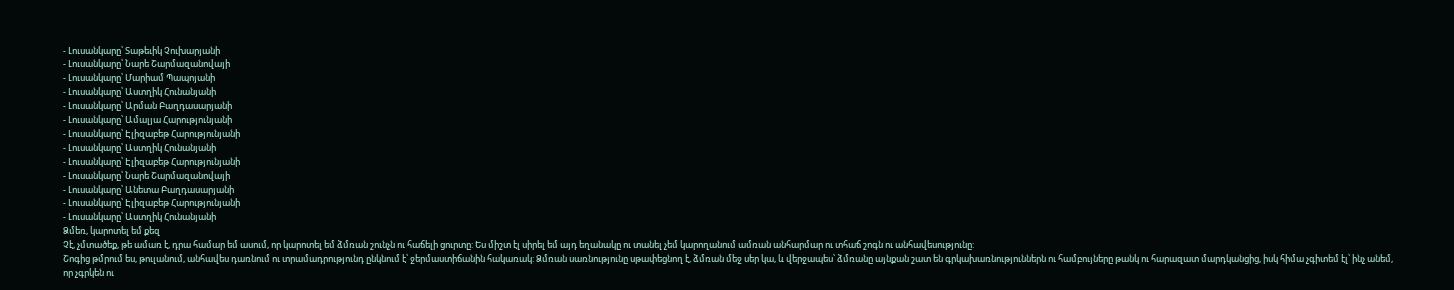- Լուսանկարը՝ Տաթեւիկ Չուխարյանի
- Լուսանկարը՝ Նարե Շարմազանովայի
- Լուսանկարը՝ Մարիամ Պապոյանի
- Լուսանկարը՝ Աստղիկ Հունանյանի
- Լուսանկարը՝ Արման Բաղդասարյանի
- Լուսանկարը՝ Ամալյա Հարությունյանի
- Լուսանկարը՝ Էլիզաբեթ Հարությունյանի
- Լուսանկարը՝ Աստղիկ Հունանյանի
- Լուսանկարը՝ Էլիզաբեթ Հարությունյանի
- Լուսանկարը՝ Նարե Շարմազանովայի
- Լուսանկարը՝ Անետա Բաղդասարյանի
- Լուսանկարը՝ Էլիզաբեթ Հարությունյանի
- Լուսանկարը՝ Աստղիկ Հունանյանի
Ձմեռ, կարոտել եմ քեզ
Չէ, չմտածեք, թե ամառ է, դրա համար եմ ասում, որ կարոտել եմ ձմռան շունչն ու հաճելի ցուրտը: Ես միշտ էլ սիրել եմ այդ եղանակը ու տանել չեմ կարողանում ամռան անհարմար ու տհաճ շոգն ու անհավեսությունը:
Շոգից թմրում ես, թուլանում, անհավես դառնում ու տրամադրությունդ ընկնում է՝ ջերմաստիճանին հակառակ: Ձմռան սառնությունը սթափեցնող է, ձմռան մեջ սեր կա, և վերջապես՝ ձմռանը այնքան շատ են գրկախառնություններն ու համբույները թանկ ու հարազատ մարդկանցից, իսկ հիմա չգիտեմ էլ՝ ինչ անեմ, որ չգրկեն ու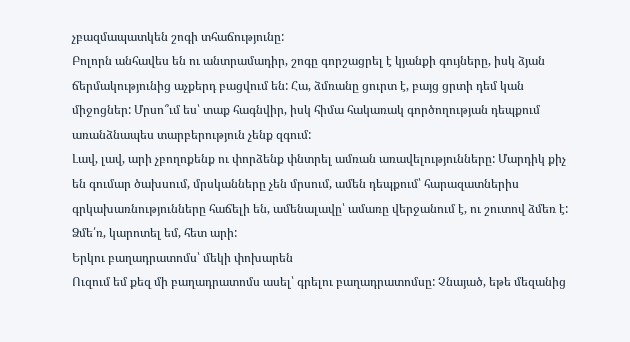չբազմապատկեն շոգի տհաճությունը:
Բոլորն անհավես են ու անտրամադիր, շոգը գորշացրել է կյանքի գույները, իսկ ձյան ճերմակությունից աչքերդ բացվում են: Հա, ձմռանը ցուրտ է, բայց ցրտի դեմ կան միջոցներ: Մրսո՞ւմ ես՝ տաք հագնվիր, իսկ հիմա հակառակ գործողության դեպքում առանձնապես տարբերություն չենք զգում:
Լավ, լավ, արի չբողոքենք ու փորձենք փնտրել ամռան առավելությունները: Մարդիկ քիչ են գումար ծախսում, մրսկանները չեն մրսում, ամեն դեպքում՝ հարազատներիս գրկախառնությունները հաճելի են, ամենալավը՝ ամառը վերջանում է, ու շուտով ձմեռ է:
Ձմե՛ռ, կարոտել եմ, հետ արի:
Երկու բաղադրատոմս՝ մեկի փոխարեն
Ուզում եմ քեզ մի բաղադրատոմս ասել՝ գրելու բաղադրատոմսը: Չնայած, եթե մեզանից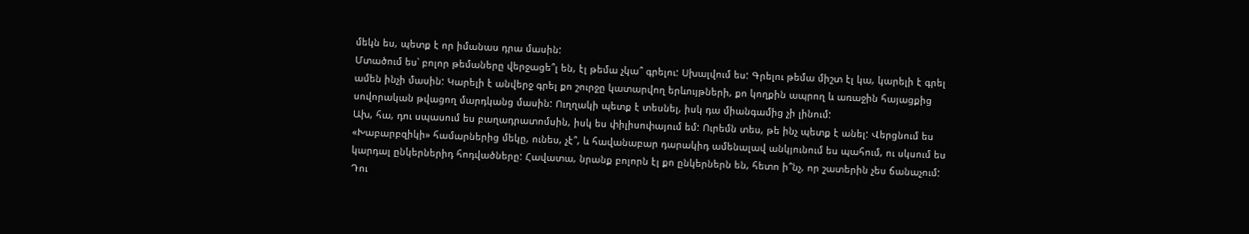մեկն ես, պետք է որ իմանաս դրա մասին:
Մտածում ես՝ բոլոր թեմաները վերջացե՞լ են, էլ թեմա չկա՞ գրելու: Սխալվում ես: Գրելու թեմա միշտ էլ կա, կարելի է գրել ամեն ինչի մասին: Կարելի է անվերջ գրել քո շուրջը կատարվող երևույթների, քո կողքին ապրող և առաջին հայացքից սովորական թվացող մարդկանց մասին: Ուղղակի պետք է տեսնել, իսկ դա միանգամից չի լինում:
Ախ, հա, դու սպասում ես բաղադրատոմսին, իսկ ես փիլիսոփայում եմ: Ուրեմն տես, թե ինչ պետք է անել: Վերցնում ես «Խաբարբզիկի» համարներից մեկը, ունես, չէ՞, և հավանաբար դարակիդ ամենալավ անկյունում ես պահում, ու սկսում ես կարդալ ընկերներիդ հոդվածները: Հավատա, նրանք բոլորն էլ քո ընկերներն են, հետո ի՞նչ, որ շատերին չես ճանաչում: Դու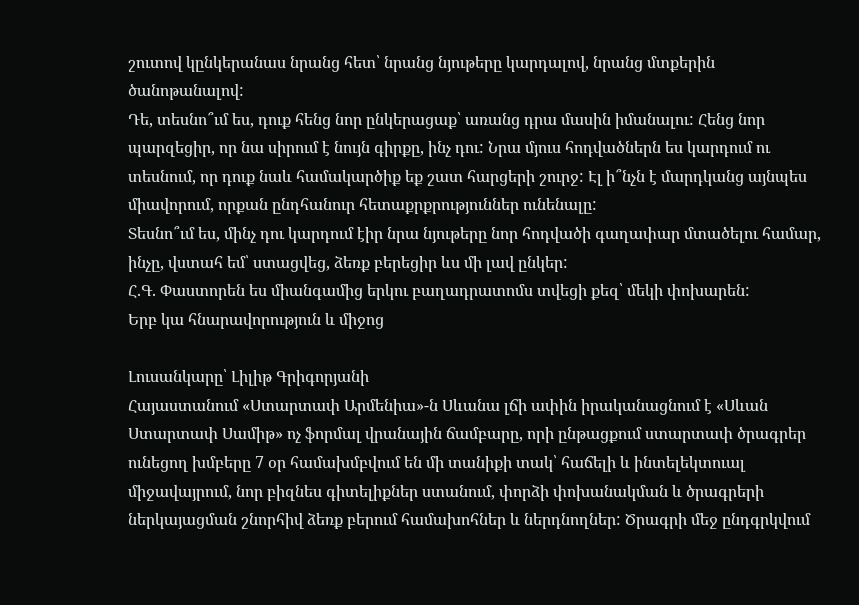շուտով կընկերանաս նրանց հետ՝ նրանց նյութերը կարդալով, նրանց մտքերին ծանոթանալով:
Դե, տեսնո՞ւմ ես, դուք հենց նոր ընկերացաք՝ առանց դրա մասին իմանալու: Հենց նոր պարզեցիր, որ նա սիրում է նույն գիրքը, ինչ դու: Նրա մյուս հոդվածներն ես կարդում ու տեսնում, որ դուք նաև համակարծիք եք շատ հարցերի շուրջ: Էլ ի՞նչն է մարդկանց այնպես միավորում, որքան ընդհանուր հետաքրքրություններ ունենալը:
Տեսնո՞ւմ ես, մինչ դու կարդում էիր նրա նյութերը նոր հոդվածի գաղափար մտածելու համար, ինչը, վստահ եմ՝ ստացվեց, ձեռք բերեցիր ևս մի լավ ընկեր:
Հ.Գ. Փաստորեն ես միանգամից երկու բաղադրատոմս տվեցի քեզ՝ մեկի փոխարեն:
Երբ կա հնարավորություն և միջոց

Լուսանկարը՝ Լիլիթ Գրիգորյանի
Հայաստանում «Ստարտափ Արմենիա»-ն Սևանա լճի ափին իրականացնում է «Սևան Ստարտափ Սամիթ» ոչ ֆորմալ վրանային ճամբարը, որի ընթացքում ստարտափ ծրագրեր ունեցող խմբերը 7 օր համախմբվում են մի տանիքի տակ՝ հաճելի և ինտելեկտուալ միջավայրում, նոր բիզնես գիտելիքներ ստանում, փորձի փոխանակման և ծրագրերի ներկայացման շնորհիվ ձեռք բերում համախոհներ և ներդնողներ: Ծրագրի մեջ ընդգրկվում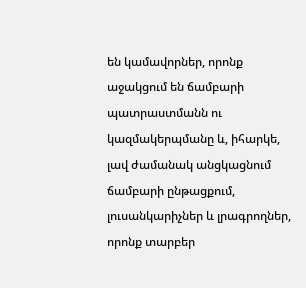են կամավորներ, որոնք աջակցում են ճամբարի պատրաստմանն ու կազմակերպմանը և, իհարկե, լավ ժամանակ անցկացնում ճամբարի ընթացքում, լուսանկարիչներ և լրագրողներ, որոնք տարբեր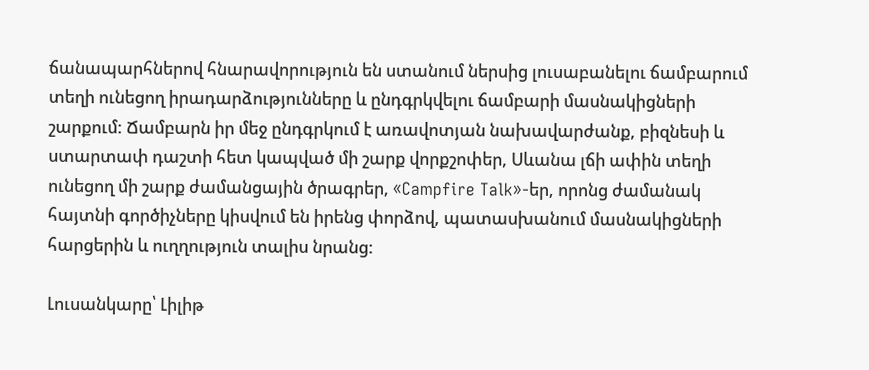ճանապարհներով հնարավորություն են ստանում ներսից լուսաբանելու ճամբարում տեղի ունեցող իրադարձությունները և ընդգրկվելու ճամբարի մասնակիցների շարքում: Ճամբարն իր մեջ ընդգրկում է առավոտյան նախավարժանք, բիզնեսի և ստարտափ դաշտի հետ կապված մի շարք վորքշոփեր, Սևանա լճի ափին տեղի ունեցող մի շարք ժամանցային ծրագրեր, «Campfire Talk»-եր, որոնց ժամանակ հայտնի գործիչները կիսվում են իրենց փորձով, պատասխանում մասնակիցների հարցերին և ուղղություն տալիս նրանց:

Լուսանկարը՝ Լիլիթ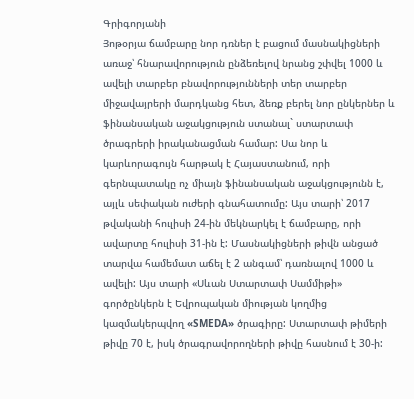Գրիգորյանի
Յոթօրյա ճամբարը նոր դռներ է բացում մասնակիցների առաջ՝ հնարավորություն ընձեռելով նրանց շփվել 1000 և ավելի տարբեր բնավորությունների տեր տարբեր միջավայրերի մարդկանց հետ, ձեռք բերել նոր ընկերներ և ֆինանսական աջակցություն ստանալ` ստարտափ ծրագրերի իրականացման համար: Սա նոր և կարևորագույն հարթակ է Հայաստանում, որի գերնպատակը ոչ միայն ֆինանսական աջակցությունն է, այլև սեփական ուժերի գնահատումը: Այս տարի՝ 2017 թվականի հուլիսի 24-ին մեկնարկել է ճամբարը, որի ավարտը հուլիսի 31-ին է: Մասնակիցների թիվն անցած տարվա համեմատ աճել է 2 անգամ՝ դառնալով 1000 և ավելի: Այս տարի «Սևան Ստարտափ Սամմիթի» գործընկերն է Եվրոպական միության կողմից կազմակերպվող «SMEDA» ծրագիրը: Ստարտափ թիմերի թիվը 70 է, իսկ ծրագրավորողների թիվը հասնում է 30-ի: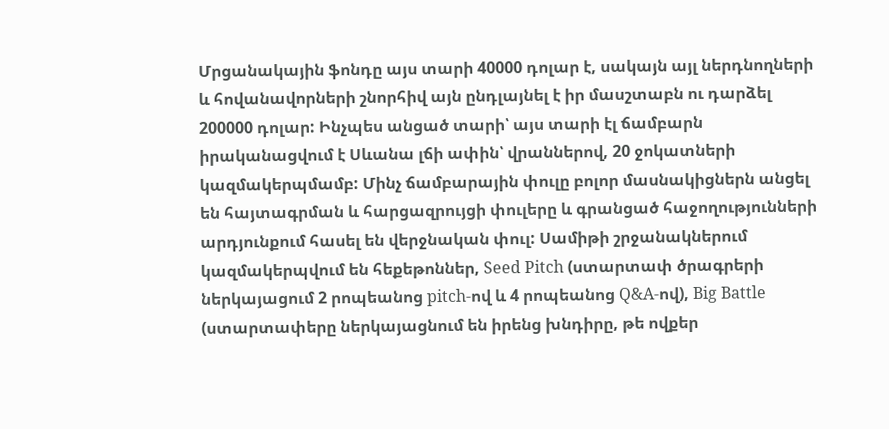Մրցանակային ֆոնդը այս տարի 40000 դոլար է, սակայն այլ ներդնողների և հովանավորների շնորհիվ այն ընդլայնել է իր մասշտաբն ու դարձել 200000 դոլար: Ինչպես անցած տարի՝ այս տարի էլ ճամբարն իրականացվում է Սևանա լճի ափին՝ վրաններով, 20 ջոկատների կազմակերպմամբ: Մինչ ճամբարային փուլը բոլոր մասնակիցներն անցել են հայտագրման և հարցազրույցի փուլերը և գրանցած հաջողությունների արդյունքում հասել են վերջնական փուլ: Սամիթի շրջանակներում կազմակերպվում են հեքեթոններ, Seed Pitch (ստարտափ ծրագրերի ներկայացում 2 րոպեանոց pitch-ով և 4 րոպեանոց Q&A-ով), Big Battle (ստարտափերը ներկայացնում են իրենց խնդիրը, թե ովքեր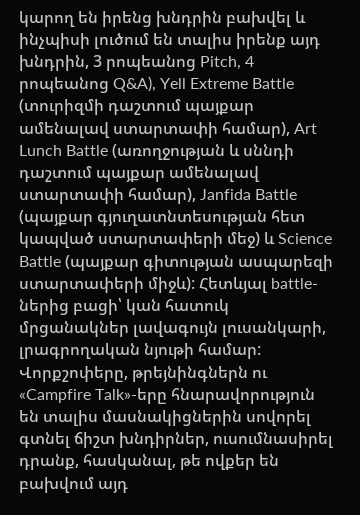կարող են իրենց խնդրին բախվել և ինչպիսի լուծում են տալիս իրենք այդ խնդրին, 3 րոպեանոց Pitch, 4 րոպեանոց Q&A), Yell Extreme Battle (տուրիզմի դաշտում պայքար ամենալավ ստարտափի համար), Art Lunch Battle (առողջության և սննդի դաշտում պայքար ամենալավ ստարտափի համար), Janfida Battle (պայքար գյուղատնտեսության հետ կապված ստարտափերի մեջ) և Science Battle (պայքար գիտության ասպարեզի ստարտափերի միջև): Հետևյալ battle-ներից բացի՝ կան հատուկ մրցանակներ լավագույն լուսանկարի, լրագրողական նյութի համար: Վորքշոփերը, թրեյնինգներն ու «Campfire Talk»-երը հնարավորություն են տալիս մասնակիցներին սովորել գտնել ճիշտ խնդիրներ, ուսումնասիրել դրանք, հասկանալ, թե ովքեր են բախվում այդ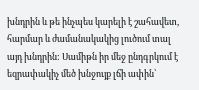խնդրին և թե ինչպես կարելի է շահավետ, հարմար և ժամանակակից լուծում տալ այդ խնդրին: Սամիթն իր մեջ ընդգրկում է եզրափակիչ մեծ խնջույք լճի ափին՝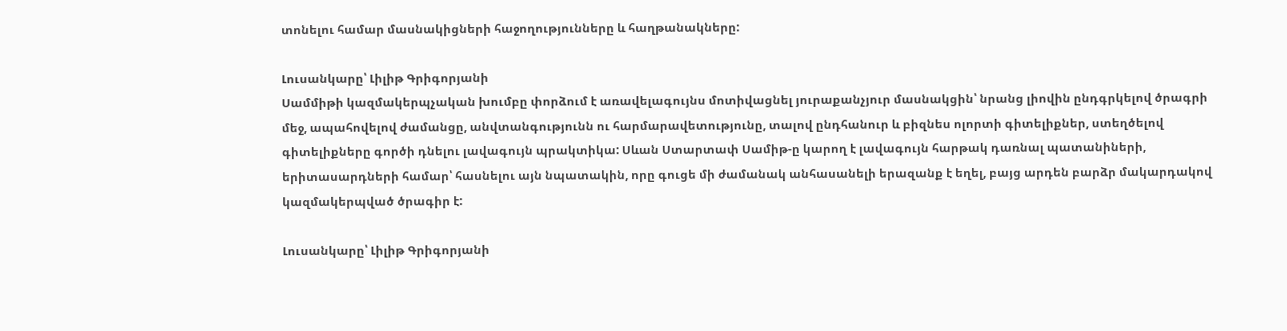տոնելու համար մասնակիցների հաջողությունները և հաղթանակները:

Լուսանկարը՝ Լիլիթ Գրիգորյանի
Սամմիթի կազմակերպչական խումբը փորձում է առավելագույնս մոտիվացնել յուրաքանչյուր մասնակցին՝ նրանց լիովին ընդգրկելով ծրագրի մեջ, ապահովելով ժամանցը, անվտանգությունն ու հարմարավետությունը, տալով ընդհանուր և բիզնես ոլորտի գիտելիքներ, ստեղծելով գիտելիքները գործի դնելու լավագույն պրակտիկա: Սևան Ստարտափ Սամիթ-ը կարող է լավագույն հարթակ դառնալ պատանիների, երիտասարդների համար՝ հասնելու այն նպատակին, որը գուցե մի ժամանակ անհասանելի երազանք է եղել, բայց արդեն բարձր մակարդակով կազմակերպված ծրագիր է:

Լուսանկարը՝ Լիլիթ Գրիգորյանի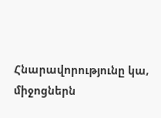Հնարավորությունը կա, միջոցներն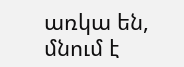առկա են, մնում է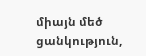միայն մեծ ցանկություն,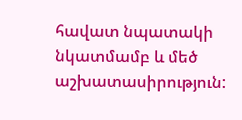հավատ նպատակի նկատմամբ և մեծ աշխատասիրություն: